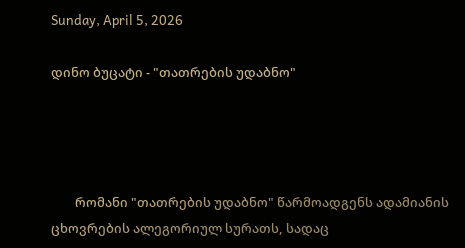Sunday, April 5, 2026

დინო ბუცატი - "თათრების უდაბნო"




        რომანი "თათრების უდაბნო" წარმოადგენს ადამიანის ცხოვრების ალეგორიულ სურათს, სადაც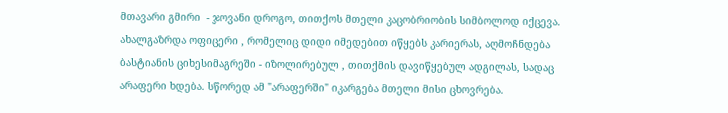მთავარი გმირი  - ჯოვანი დროგო, თითქოს მთელი კაცობრიობის სიმბოლოდ იქცევა. ახალგაზრდა ოფიცერი , რომელიც დიდი იმედებით იწყებს კარიერას, აღმოჩნდება ბასტიანის ციხესიმაგრეში - იზოლირებულ , თითქმის დავიწყებულ ადგილას, სადაც არაფერი ხდება. სწორედ ამ "არაფერში" იკარგება მთელი მისი ცხოვრება.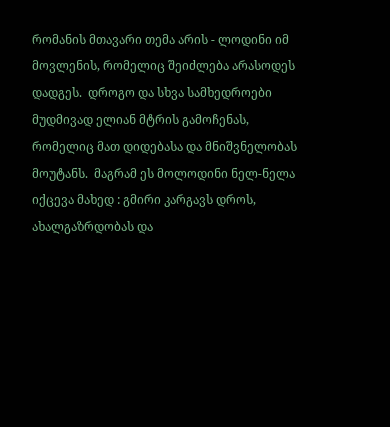რომანის მთავარი თემა არის - ლოდინი იმ მოვლენის, რომელიც შეიძლება არასოდეს დადგეს.  დროგო და სხვა სამხედროები მუდმივად ელიან მტრის გამოჩენას, რომელიც მათ დიდებასა და მნიშვნელობას მოუტანს.  მაგრამ ეს მოლოდინი ნელ-ნელა იქცევა მახედ : გმირი კარგავს დროს, ახალგაზრდობას და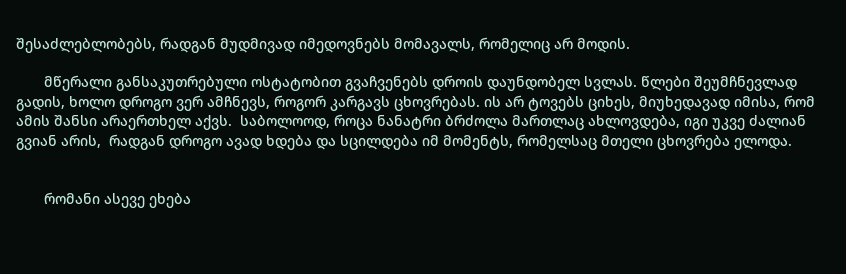შესაძლებლობებს, რადგან მუდმივად იმედოვნებს მომავალს, რომელიც არ მოდის.

       მწერალი განსაკუთრებული ოსტატობით გვაჩვენებს დროის დაუნდობელ სვლას. წლები შეუმჩნევლად გადის, ხოლო დროგო ვერ ამჩნევს, როგორ კარგავს ცხოვრებას. ის არ ტოვებს ციხეს, მიუხედავად იმისა, რომ ამის შანსი არაერთხელ აქვს.  საბოლოოდ, როცა ნანატრი ბრძოლა მართლაც ახლოვდება, იგი უკვე ძალიან გვიან არის,  რადგან დროგო ავად ხდება და სცილდება იმ მომენტს, რომელსაც მთელი ცხოვრება ელოდა.


       რომანი ასევე ეხება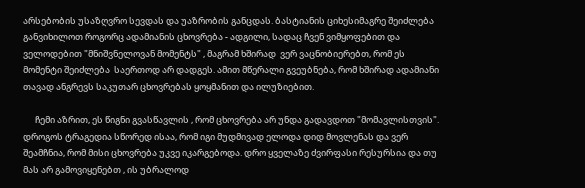არსებობის უსაზღვრო სევდას და უაზრობის განცდას. ბასტიანის ციხესიმაგრე შეიძლება განვიხილოთ როგორც ადამიანის ცხოვრება - ადგილი, სადაც ჩვენ ვიმყოფებით და ველოდებით "მნიშვნელოვან მომენტს" , მაგრამ ხშირად  ვერ ვაცნობიერებთ, რომ ეს მომენტი შეიძლება  საერთოდ არ დადგეს. ამით მწერალი გვეუბნება, რომ ხშირად ადამიანი თავად ანგრევს საკუთარ ცხოვრებას ყოყმანით და ილუზიებით.

      ჩემი აზრით, ეს წიგნი გვასწავლის , რომ ცხოვრება არ უნდა გადავდოთ "მომავლისთვის". დროგოს ტრაგედია სწორედ ისაა, რომ იგი მუდმივად ელოდა დიდ მოვლენას და ვერ შეამჩნია, რომ მისი ცხოვრება უკვე იკარგებოდა. დრო ყველაზე ძვირფასი რესურსია და თუ მას არ გამოვიყენებთ , ის უბრალოდ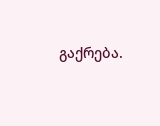გაქრება.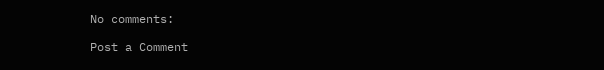No comments:

Post a Comment